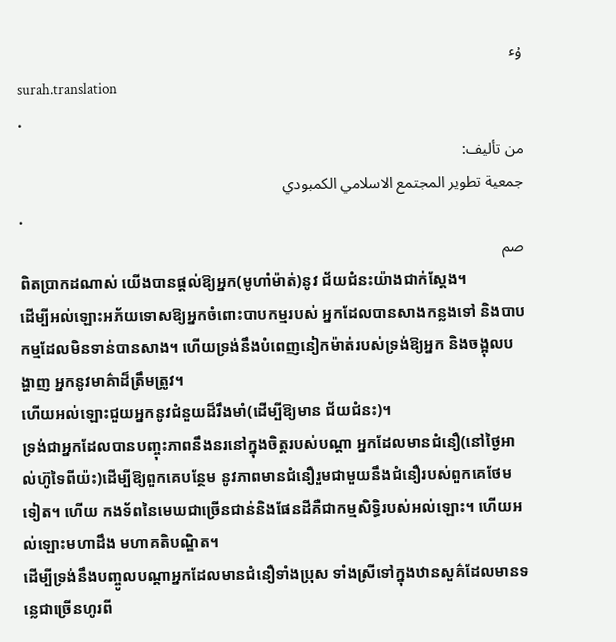ۇٴ
surah.translation
.
من تأليف:
جمعية تطوير المجتمع الاسلامي الكمبودي
.
صم
ពិតប្រាកដណាស់ យើងបានផ្ដល់ឱ្យអ្នក(មូហាំម៉ាត់)នូវ ជ័យជំនះយ៉ាងជាក់ស្ដែង។
ដើម្បីអល់ឡោះអភ័យទោសឱ្យអ្នកចំពោះបាបកម្មរបស់ អ្នកដែលបានសាងកន្លងទៅ និងបាបកម្មដែលមិនទាន់បានសាង។ ហើយទ្រង់នឹងបំពេញនៀកម៉ាត់របស់ទ្រង់ឱ្យអ្នក និងចង្អុលបង្ហាញ អ្នកនូវមាគ៌ាដ៏ត្រឹមត្រូវ។
ហើយអល់ឡោះជួយអ្នកនូវជំនួយដ៏រឹងមាំ(ដើម្បីឱ្យមាន ជ័យជំនះ)។
ទ្រង់ជាអ្នកដែលបានបញ្ចុះភាពនឹងនរនៅក្នុងចិត្ដរបស់បណ្ដា អ្នកដែលមានជំនឿ(នៅថ្ងៃអាល់ហ៊ូទៃពីយ៉ះ)ដើម្បីឱ្យពួកគេបន្ថែម នូវភាពមានជំនឿរួមជាមួយនឹងជំនឿរបស់ពួកគេថែមទៀត។ ហើយ កងទ័ពនៃមេឃជាច្រើនជាន់និងផែនដីគឺជាកម្មសិទ្ធិរបស់អល់ឡោះ។ ហើយអល់ឡោះមហាដឹង មហាគតិបណ្ឌិត។
ដើម្បីទ្រង់នឹងបញ្ចូលបណ្ដាអ្នកដែលមានជំនឿទាំងប្រុស ទាំងស្រីទៅក្នុងឋានសួគ៌ដែលមានទនេ្លជាច្រើនហូរពី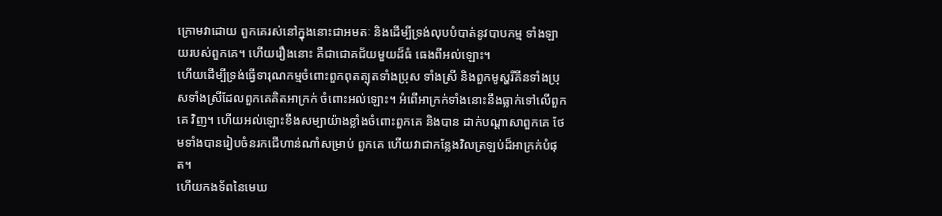ក្រោមវាដោយ ពួកគេរស់នៅក្នុងនោះជាអមតៈ និងដើម្បីទ្រង់លុបបំបាត់នូវបាបកម្ម ទាំងឡាយរបស់ពួកគេ។ ហើយរឿងនោះ គឺជាជោគជ័យមួយដ៏ធំ ធេងពីអល់ឡោះ។
ហើយដើម្បីទ្រង់ធ្វើទារុណកម្មចំពោះពួកពុតត្បុតទាំងប្រុស ទាំងស្រី និងពួកមូស្ហរីគីនទាំងប្រុសទាំងស្រីដែលពួកគេគិតអាក្រក់ ចំពោះអល់ឡោះ។ អំពើអាក្រក់ទាំងនោះនឹងធ្លាក់ទៅលើពួកគេ វិញ។ ហើយអល់ឡោះខឹងសម្បាយ៉ាងខ្លាំងចំពោះពួកគេ និងបាន ដាក់បណ្ដាសាពួកគេ ថែមទាំងបានរៀបចំនរកជើហាន់ណាំសម្រាប់ ពួកគេ ហើយវាជាកន្លែងវិលត្រឡប់ដ៏អាក្រក់បំផុត។
ហើយកងទ័ពនៃមេឃ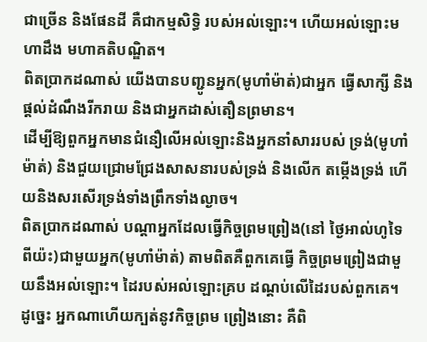ជាច្រើន និងផែនដី គឺជាកម្មសិទ្ធិ របស់អល់ឡោះ។ ហើយអល់ឡោះមហាដឹង មហាគតិបណ្ឌិត។
ពិតប្រាកដណាស់ យើងបានបញ្ជូនអ្នក(មូហាំម៉ាត់)ជាអ្នក ធ្វើសាក្សី និងផ្ដល់ដំណឹងរីករាយ និងជាអ្នកដាស់តឿនព្រមាន។
ដើម្បីឱ្យពួកអ្នកមានជំនឿលើអល់ឡោះនិងអ្នកនាំសាររបស់ ទ្រង់(មូហាំម៉ាត់) និងជួយជ្រោមជ្រែងសាសនារបស់ទ្រង់ និងលើក តម្កើងទ្រង់ ហើយនិងសរសើរទ្រង់ទាំងព្រឹកទាំងល្ងាច។
ពិតប្រាកដណាស់ បណ្ដាអ្នកដែលធ្វើកិច្ចព្រមព្រៀង(នៅ ថ្ងៃអាល់ហូទៃពីយ៉ះ)ជាមួយអ្នក(មូហាំម៉ាត់) តាមពិតគឺពួកគេធ្វើ កិច្ចព្រមព្រៀងជាមួយនឹងអល់ឡោះ។ ដៃរបស់អល់ឡោះគ្រប ដណ្ដប់លើដៃរបស់ពួកគេ។ ដូចេ្នះ អ្នកណាហើយក្បត់នូវកិច្ចព្រម ព្រៀងនោះ គឺពិ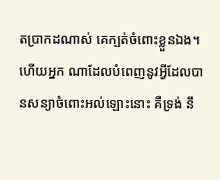តប្រាកដណាស់ គេក្បត់ចំពោះខ្លួនឯង។ ហើយអ្នក ណាដែលបំពេញនូវអ្វីដែលបានសន្យាចំពោះអល់ឡោះនោះ គឺទ្រង់ នឹ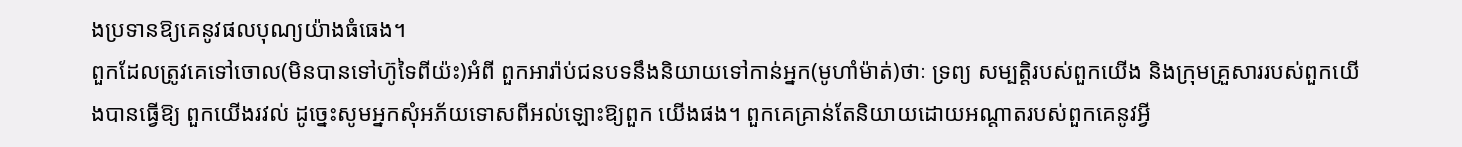ងប្រទានឱ្យគេនូវផលបុណ្យយ៉ាងធំធេង។
ពួកដែលត្រូវគេទៅចោល(មិនបានទៅហ៊ូទៃពីយ៉ះ)អំពី ពួកអារ៉ាប់ជនបទនឹងនិយាយទៅកាន់អ្នក(មូហាំម៉ាត់)ថាៈ ទ្រព្យ សម្បត្ដិរបស់ពួកយើង និងក្រុមគ្រួសាររបស់ពួកយើងបានធ្វើឱ្យ ពួកយើងរវល់ ដូចេ្នះសូមអ្នកសុំអភ័យទោសពីអល់ឡោះឱ្យពួក យើងផង។ ពួកគេគ្រាន់តែនិយាយដោយអណ្ដាតរបស់ពួកគេនូវអ្វី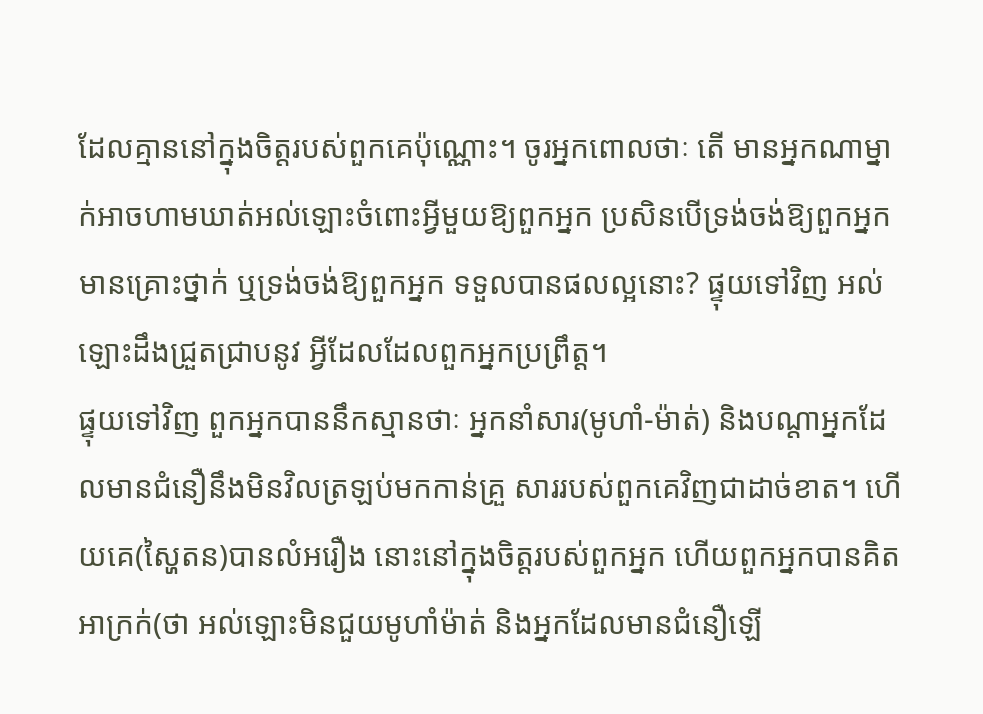ដែលគ្មាននៅក្នុងចិត្ដរបស់ពួកគេប៉ុណ្ណោះ។ ចូរអ្នកពោលថាៈ តើ មានអ្នកណាម្នាក់អាចហាមឃាត់អល់ឡោះចំពោះអ្វីមួយឱ្យពួកអ្នក ប្រសិនបើទ្រង់ចង់ឱ្យពួកអ្នកមានគ្រោះថ្នាក់ ឬទ្រង់ចង់ឱ្យពួកអ្នក ទទួលបានផលល្អនោះ? ផ្ទុយទៅវិញ អល់ឡោះដឹងជ្រួតជ្រាបនូវ អ្វីដែលដែលពួកអ្នកប្រព្រឹត្ដ។
ផ្ទុយទៅវិញ ពួកអ្នកបាននឹកស្មានថាៈ អ្នកនាំសារ(មូហាំ-ម៉ាត់) និងបណ្ដាអ្នកដែលមានជំនឿនឹងមិនវិលត្រឡប់មកកាន់គ្រួ សាររបស់ពួកគេវិញជាដាច់ខាត។ ហើយគេ(ស្ហៃតន)បានលំអរឿង នោះនៅក្នុងចិត្ដរបស់ពួកអ្នក ហើយពួកអ្នកបានគិតអាក្រក់(ថា អល់ឡោះមិនជួយមូហាំម៉ាត់ និងអ្នកដែលមានជំនឿឡើ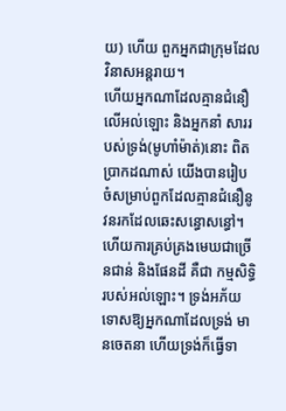យ) ហើយ ពួកអ្នកជាក្រុមដែលវិនាសអន្ដរាយ។
ហើយអ្នកណាដែលគ្មានជំនឿលើអល់ឡោះ និងអ្នកនាំ សាររបស់ទ្រង់(មូហាំម៉ាត់)នោះ ពិតប្រាកដណាស់ យើងបានរៀប ចំសម្រាប់ពួកដែលគ្មានជំនឿនូវនរកដែលឆេះសន្ធោសន្ធៅ។
ហើយការគ្រប់គ្រងមេឃជាច្រើនជាន់ និងផែនដី គឺជា កម្មសិទ្ធិរបស់អល់ឡោះ។ ទ្រង់អភ័យទោសឱ្យអ្នកណាដែលទ្រង់ មានចេតនា ហើយទ្រង់ក៏ធ្វើទា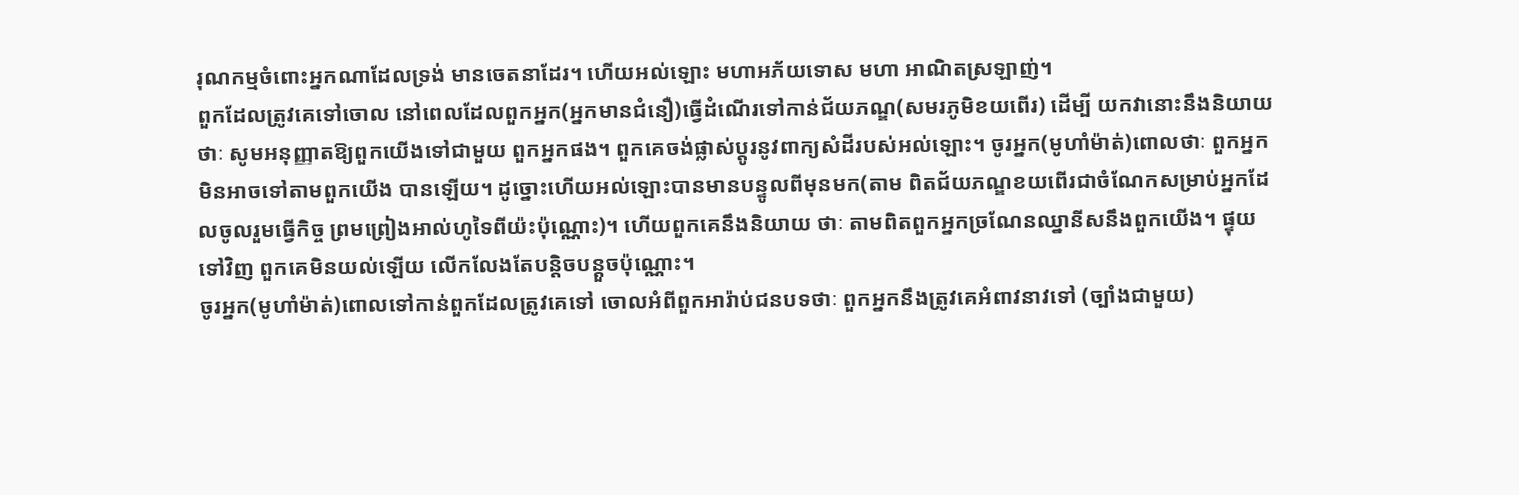រុណកម្មចំពោះអ្នកណាដែលទ្រង់ មានចេតនាដែរ។ ហើយអល់ឡោះ មហាអភ័យទោស មហា អាណិតស្រឡាញ់។
ពួកដែលត្រូវគេទៅចោល នៅពេលដែលពួកអ្នក(អ្នកមានជំនឿ)ធ្វើដំណើរទៅកាន់ជ័យភណ្ឌ(សមរភូមិខយពើរ) ដើម្បី យកវានោះនឹងនិយាយថាៈ សូមអនុញ្ញាតឱ្យពួកយើងទៅជាមួយ ពួកអ្នកផង។ ពួកគេចង់ផ្លាស់ប្ដូរនូវពាក្យសំដីរបស់អល់ឡោះ។ ចូរអ្នក(មូហាំម៉ាត់)ពោលថាៈ ពួកអ្នកមិនអាចទៅតាមពួកយើង បានឡើយ។ ដូច្នោះហើយអល់ឡោះបានមានបន្ទូលពីមុនមក(តាម ពិតជ័យភណ្ឌខយពើរជាចំណែកសម្រាប់អ្នកដែលចូលរួមធ្វើកិច្ច ព្រមព្រៀងអាល់ហូទៃពីយ៉ះប៉ុណ្ណោះ)។ ហើយពួកគេនឹងនិយាយ ថាៈ តាមពិតពួកអ្នកច្រណែនឈ្នានីសនឹងពួកយើង។ ផ្ទុយទៅវិញ ពួកគេមិនយល់ឡើយ លើកលែងតែបន្ដិចបន្ដួចប៉ុណ្ណោះ។
ចូរអ្នក(មូហាំម៉ាត់)ពោលទៅកាន់ពួកដែលត្រូវគេទៅ ចោលអំពីពួកអារ៉ាប់ជនបទថាៈ ពួកអ្នកនឹងត្រូវគេអំពាវនាវទៅ (ច្បាំងជាមួយ)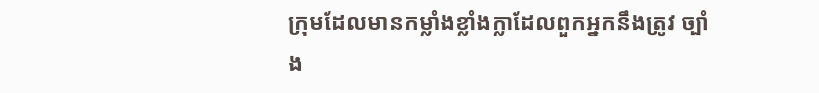ក្រុមដែលមានកម្លាំងខ្លាំងក្លាដែលពួកអ្នកនឹងត្រូវ ច្បាំង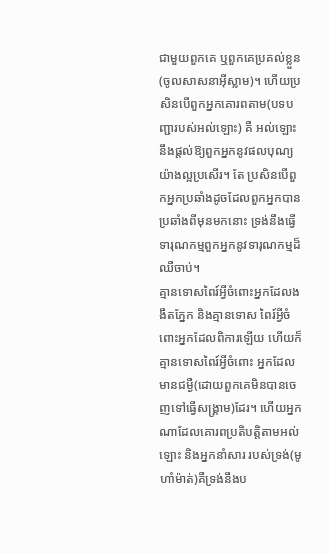ជាមួយពួកគេ ឬពួកគេប្រគល់ខ្លួន(ចូលសាសនាអ៊ីស្លាម)។ ហើយប្រសិនបើពួកអ្នកគោរពតាម(បទបញ្ជារបស់អល់ឡោះ) គឺ អល់ឡោះនឹងផ្ដល់ឱ្យពួកអ្នកនូវផលបុណ្យយ៉ាងល្អប្រសើរ។ តែ ប្រសិនបើពួកអ្នកប្រឆាំងដូចដែលពួកអ្នកបានប្រឆាំងពីមុនមកនោះ ទ្រង់នឹងធ្វើទារុណកម្មពួកអ្នកនូវទារុណកម្មដ៏ឈឺចាប់។
គ្មានទោសពៃរ៍អ្វីចំពោះអ្នកដែលងងឹតភ្នែក និងគ្មានទោស ពៃរ៍អ្វីចំពោះអ្នកដែលពិការឡើយ ហើយក៏គ្មានទោសពៃរ៍អ្វីចំពោះ អ្នកដែលមានជម្ងឺ(ដោយពួកគេមិនបានចេញទៅធ្វើសង្គ្រាម)ដែរ។ ហើយអ្នកណាដែលគោរពប្រតិបត្ដិតាមអល់ឡោះ និងអ្នកនាំសារ របស់ទ្រង់(មូហាំម៉ាត់)គឺទ្រង់នឹងប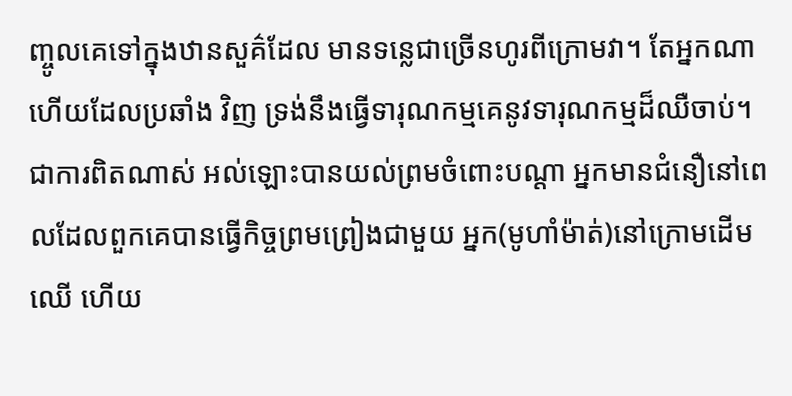ញ្ចូលគេទៅក្នុងឋានសួគ៌ដែល មានទនេ្លជាច្រើនហូរពីក្រោមវា។ តែអ្នកណាហើយដែលប្រឆាំង វិញ ទ្រង់នឹងធ្វើទារុណកម្មគេនូវទារុណកម្មដ៏ឈឺចាប់។
ជាការពិតណាស់ អល់ឡោះបានយល់ព្រមចំពោះបណ្ដា អ្នកមានជំនឿនៅពេលដែលពួកគេបានធ្វើកិច្ចព្រមព្រៀងជាមួយ អ្នក(មូហាំម៉ាត់)នៅក្រោមដើមឈើ ហើយ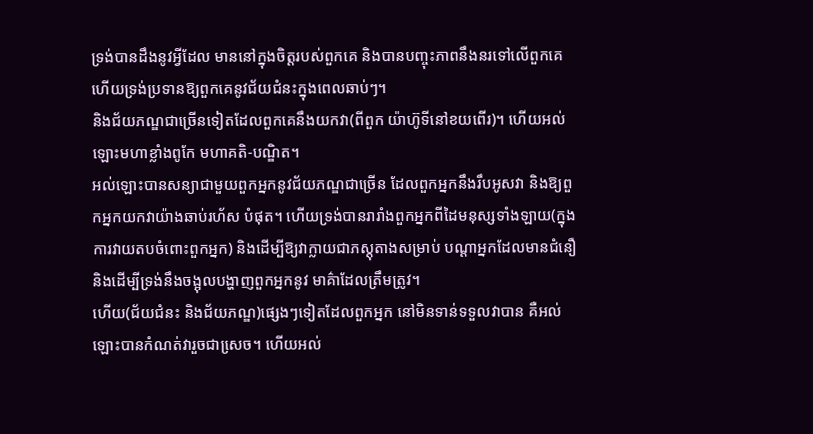ទ្រង់បានដឹងនូវអ្វីដែល មាននៅក្នុងចិត្ដរបស់ពួកគេ និងបានបញ្ចុះភាពនឹងនរទៅលើពួកគេ ហើយទ្រង់ប្រទានឱ្យពួកគេនូវជ័យជំនះក្នុងពេលឆាប់ៗ។
និងជ័យភណ្ឌជាច្រើនទៀតដែលពួកគេនឹងយកវា(ពីពួក យ៉ាហ៊ូទីនៅខយពើរ)។ ហើយអល់ឡោះមហាខ្លាំងពូកែ មហាគតិ-បណ្ឌិត។
អល់ឡោះបានសន្យាជាមួយពួកអ្នកនូវជ័យភណ្ឌជាច្រើន ដែលពួកអ្នកនឹងរឹបអូសវា និងឱ្យពួកអ្នកយកវាយ៉ាងឆាប់រហ័ស បំផុត។ ហើយទ្រង់បានរារាំងពួកអ្នកពីដៃមនុស្សទាំងឡាយ(ក្នុង ការវាយតបចំពោះពួកអ្នក) និងដើម្បីឱ្យវាក្លាយជាភស្ដុតាងសម្រាប់ បណ្ដាអ្នកដែលមានជំនឿ និងដើម្បីទ្រង់នឹងចង្អុលបង្ហាញពួកអ្នកនូវ មាគ៌ាដែលត្រឹមត្រូវ។
ហើយ(ជ័យជំនះ និងជ័យភណ្ឌ)ផេ្សងៗទៀតដែលពួកអ្នក នៅមិនទាន់ទទួលវាបាន គឺអល់ឡោះបានកំណត់វារួចជាសេ្រច។ ហើយអល់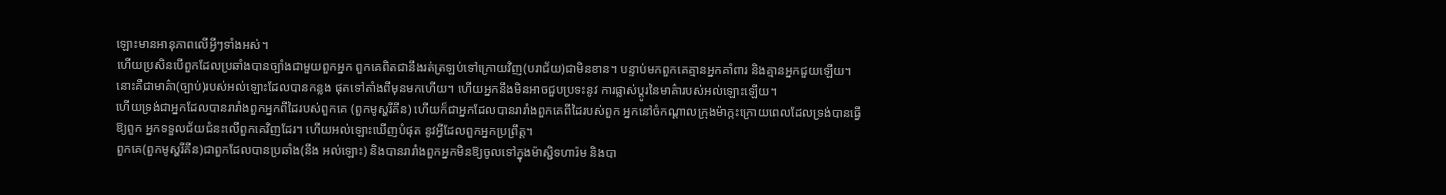ឡោះមានអានុភាពលើអ្វីៗទាំងអស់។
ហើយប្រសិនបើពួកដែលប្រឆាំងបានច្បាំងជាមួយពួកអ្នក ពួកគេពិតជានឹងរត់ត្រឡប់ទៅក្រោយវិញ(បរាជ័យ)ជាមិនខាន។ បន្ទាប់មកពួកគេគ្មានអ្នកគាំពារ និងគ្មានអ្នកជួយឡើយ។
នោះគឺជាមាគ៌ា(ច្បាប់)របស់អល់ឡោះដែលបានកន្លង ផុតទៅតាំងពីមុនមកហើយ។ ហើយអ្នកនឹងមិនអាចជួបប្រទះនូវ ការផ្លាស់ប្ដូរនៃមាគ៌ារបស់អល់ឡោះឡើយ។
ហើយទ្រង់ជាអ្នកដែលបានរារាំងពួកអ្នកពីដៃរបស់ពួកគេ (ពួកមូស្ហរីគីន) ហើយក៏ជាអ្នកដែលបានរារាំងពួកគេពីដៃរបស់ពួក អ្នកនៅចំកណ្ដាលក្រុងម៉ាក្កះក្រោយពេលដែលទ្រង់បានធ្វើឱ្យពួក អ្នកទទួលជ័យជំនះលើពួកគេវិញដែរ។ ហើយអល់ឡោះឃើញបំផុត នូវអ្វីដែលពួកអ្នកប្រព្រឹត្ដ។
ពួកគេ(ពួកមូស្ហរីគីន)ជាពួកដែលបានប្រឆាំង(នឹង អល់ឡោះ) និងបានរារាំងពួកអ្នកមិនឱ្យចូលទៅក្នុងម៉ាស្ជិទហារ៉ម និងបា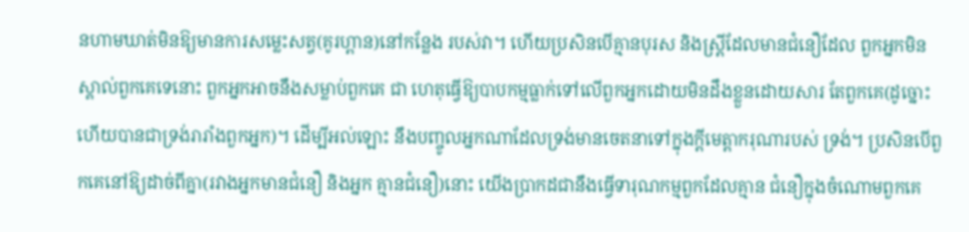នហាមឃាត់មិនឱ្យមានការសមេ្លះសត្វ(គូរហ្ពាន)នៅកន្លែង របស់វា។ ហើយប្រសិនបើគ្មានបុរស និងស្ដ្រីដែលមានជំនឿដែល ពួកអ្នកមិនស្គាល់ពួកគេទេនោះ ពួកអ្នកអាចនឹងសម្លាប់ពួកគេ ជា ហេតុធ្វើឱ្យបាបកម្មធ្លាក់ទៅលើពួកអ្នកដោយមិនដឹងខ្លួនដោយសារ តែពួកគេ(ដូច្នោះហើយបានជាទ្រង់រារាំងពួកអ្នក)។ ដើម្បីអល់ឡោះ នឹងបញ្ចូលអ្នកណាដែលទ្រង់មានចេតនាទៅក្នុងក្ដីមេត្ដាករុណារបស់ ទ្រង់។ ប្រសិនបើពួកគេនៅឱ្យដាច់ពីគ្នា(រវាងអ្នកមានជំនឿ និងអ្នក គ្មានជំនឿ)នោះ យើងប្រាកដជានឹងធ្វើទារុណកម្មពួកដែលគ្មាន ជំនឿក្នុងចំណោមពួកគេ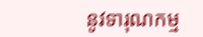នូវទារុណកម្ម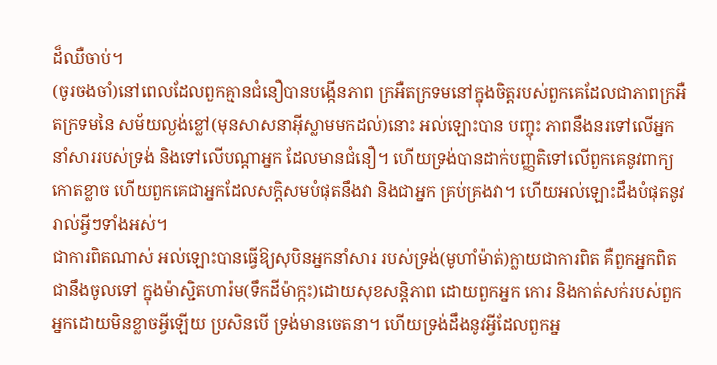ដ៏ឈឺចាប់។
(ចូរចងចាំ)នៅពេលដែលពួកគ្មានជំនឿបានបង្កើនភាព ក្រអឺតក្រទមនៅក្នុងចិត្ដរបស់ពួកគេដែលជាភាពក្រអឺតក្រទមនៃ សម័យល្ងង់ខ្លៅ(មុនសាសនាអ៊ីស្លាមមកដល់)នោះ អល់ឡោះបាន បញ្ចុះ ភាពនឹងនរទៅលើអ្នកនាំសាររបស់ទ្រង់ និងទៅលើបណ្ដាអ្នក ដែលមានជំនឿ។ ហើយទ្រង់បានដាក់បញ្ញតិទៅលើពួកគេនូវពាក្យ កោតខ្លាច ហើយពួកគេជាអ្នកដែលសក្ដិសមបំផុតនឹងវា និងជាអ្នក គ្រប់គ្រងវា។ ហើយអល់ឡោះដឹងបំផុតនូវរាល់អ្វីៗទាំងអស់។
ជាការពិតណាស់ អល់ឡោះបានធ្វើឱ្យសុបិនអ្នកនាំសារ របស់ទ្រង់(មូហាំម៉ាត់)ក្លាយជាការពិត គឺពួកអ្នកពិតជានឹងចូលទៅ ក្នុងម៉ាស្ជិតហារ៉ម(ទឹកដីម៉ាក្កះ)ដោយសុខសន្ដិភាព ដោយពួកអ្នក កោរ និងកាត់សក់របស់ពួកអ្នកដោយមិនខ្លាចអ្វីឡើយ ប្រសិនបើ ទ្រង់មានចេតនា។ ហើយទ្រង់ដឹងនូវអ្វីដែលពួកអ្ន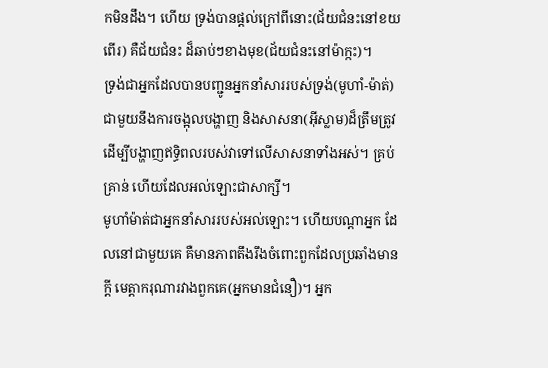កមិនដឹង។ ហើយ ទ្រង់បានផ្ដល់ក្រៅពីនោះ(ជ័យជំនះនៅខយពើរ) គឺជ័យជំនះ ដ៏ឆាប់ៗខាងមុខ(ជ័យជំនះនៅម៉ាក្កះ)។
ទ្រង់ជាអ្នកដែលបានបញ្ជូនអ្នកនាំសាររបស់ទ្រង់(មូហាំ-ម៉ាត់)ជាមួយនឹងការចង្អុលបង្ហាញ និងសាសនា(អ៊ីស្លាម)ដ៏ត្រឹមត្រូវ ដើម្បីបង្ហាញឥទ្ធិពលរបស់វាទៅលើសាសនាទាំងអស់។ គ្រប់គ្រាន់ ហើយដែលអល់ឡោះជាសាក្សី។
មូហាំម៉ាត់ជាអ្នកនាំសាររបស់អល់ឡោះ។ ហើយបណ្ដាអ្នក ដែលនៅជាមួយគេ គឺមានភាពតឹងរឹងចំពោះពួកដែលប្រឆាំងមានក្ដី មេត្ដាករុណារវាងពួកគេ(អ្នកមានជំនឿ)។ អ្នក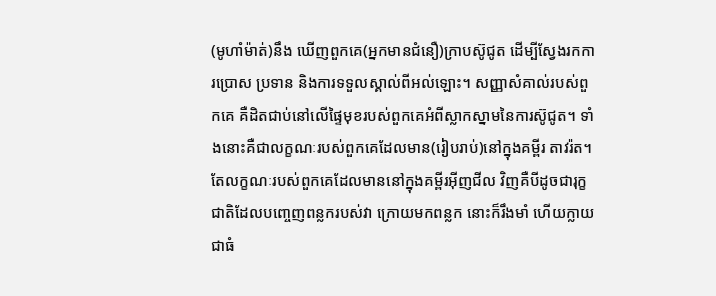(មូហាំម៉ាត់)នឹង ឃើញពួកគេ(អ្នកមានជំនឿ)ក្រាបស៊ូជូត ដើម្បីស្វែងរកការប្រោស ប្រទាន និងការទទួលស្គាល់ពីអល់ឡោះ។ សញ្ញាសំគាល់របស់ពួកគេ គឺដិតជាប់នៅលើផ្ទៃមុខរបស់ពួកគេអំពីស្លាកស្នាមនៃការស៊ូជូត។ ទាំងនោះគឺជាលក្ខណៈរបស់ពួកគេដែលមាន(រៀបរាប់)នៅក្នុងគម្ពីរ តាវរ៉ត។ តែលក្ខណៈរបស់ពួកគេដែលមាននៅក្នុងគម្ពីរអ៊ីញជីល វិញគឺបីដូចជារុក្ខជាតិដែលបពោ្ចញពន្លករបស់វា ក្រោយមកពន្លក នោះក៏រឹងមាំ ហើយក្លាយជាធំ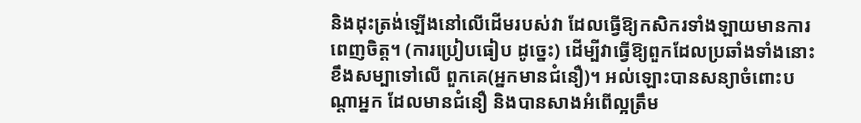និងដុះត្រង់ឡើងនៅលើដើមរបស់វា ដែលធ្វើឱ្យកសិករទាំងឡាយមានការពេញចិត្ដ។ (ការប្រៀបធៀប ដូចេ្នះ) ដើម្បីវាធ្វើឱ្យពួកដែលប្រឆាំងទាំងនោះខឹងសម្បាទៅលើ ពួកគេ(អ្នកមានជំនឿ)។ អល់ឡោះបានសន្យាចំពោះបណ្ដាអ្នក ដែលមានជំនឿ និងបានសាងអំពើល្អត្រឹម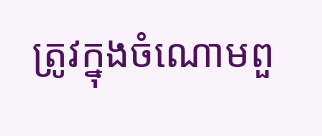ត្រូវក្នុងចំណោមពួ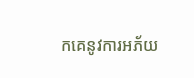កគេនូវការអភ័យ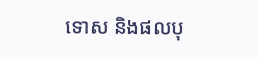ទោស និងផលបុ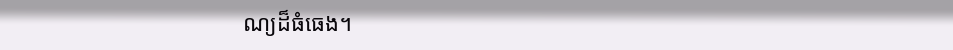ណ្យដ៏ធំធេង។